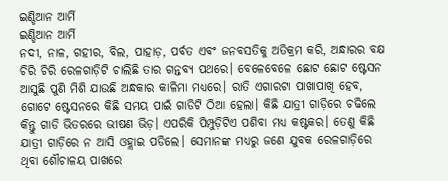ଇଣ୍ଡିଆନ ଆର୍ମି
ଇଣ୍ଡିଆନ ଆର୍ମି
ନଦୀ, ନାଳ, ଗହୀର, ବିଲ, ପାହାଡ଼, ପର୍ବତ ଏବଂ ଜନବସତିକୁ ଅତିକ୍ରମ କରି, ଅନ୍ଧାରର ବକ୍ଷ ଚିରି ଚିରି ରେଳଗାଡ଼ିଟି ଚାଲିଛି ତାର ଗନ୍ତବ୍ୟ ପଥରେ। ବେଳେବେଳେ ଛୋଟ ଛୋଟ ଷ୍ଟେସନ ଆସୁଛି ପୁଣି ମିଶି ଯାଉଛି ଅନ୍ଧକାର କାଳିମା ମଧ୍ୟରେ। ରାତି ଏଗାରଟା ପାଖାପାଖି ହେବ, ଗୋଟେ ଷ୍ଟେସନରେ କିଛି ସମୟ ପାଇଁ ଗାଡିଟି ଠିଆ ହେଲା। କିଛି ଯାତ୍ରୀ ଗାଡ଼ିରେ ଚଢିଲେ କିନ୍ତୁ ଗାଡି ଭିତରରେ ଭୀଷଣ ଭିଡ଼। ଏପରିକି ପିମ୍ପୁଡ଼ିଟିଏ ପଶିବା ମଧ୍ୟ କଷ୍ଟକର। ତେଣୁ କିଛି ଯାତ୍ରୀ ଗାଡ଼ିରେ ନ ଆସି ଓହ୍ଲାଇ ପଡିଲେ। ସେମାନଙ୍କ ମଧ୍ୟରୁ ଜଣେ ଯୁବକ ରେଳଗାଡ଼ିରେ ଥିବା ଶୌଚାଳୟ ପାଖରେ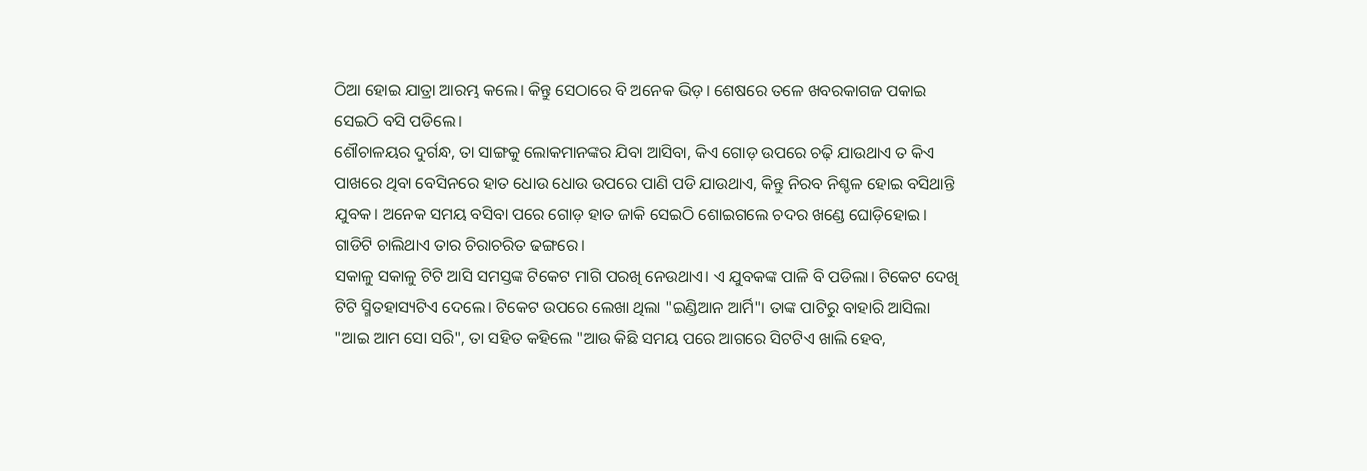ଠିଆ ହୋଇ ଯାତ୍ରା ଆରମ୍ଭ କଲେ। କିନ୍ତୁ ସେଠାରେ ବି ଅନେକ ଭିଡ଼। ଶେଷରେ ତଳେ ଖବରକାଗଜ ପକାଇ ସେଇଠି ବସି ପଡିଲେ।
ଶୌଚାଳୟର ଦୁର୍ଗନ୍ଧ, ତା ସାଙ୍ଗକୁ ଲୋକମାନଙ୍କର ଯିବା ଆସିବା, କିଏ ଗୋଡ଼ ଉପରେ ଚଢ଼ି ଯାଉଥାଏ ତ କିଏ ପାଖରେ ଥିବା ବେସିନରେ ହାତ ଧୋଉ ଧୋଉ ଉପରେ ପାଣି ପଡି ଯାଉଥାଏ, କିନ୍ତୁ ନିରବ ନିଶ୍ଚଳ ହୋଇ ବସିଥାନ୍ତି ଯୁବକ। ଅନେକ ସମୟ ବସିବା ପରେ ଗୋଡ଼ ହାତ ଜାକି ସେଇଠି ଶୋଇଗଲେ ଚଦର ଖଣ୍ଡେ ଘୋଡ଼ିହୋଇ। ଗାଡିଟି ଚାଲିଥାଏ ତାର ଚିରାଚରିତ ଢଙ୍ଗରେ।
ସକାଳୁ ସକାଳୁ ଟିଟି ଆସି ସମସ୍ତଙ୍କ ଟିକେଟ ମାଗି ପରଖି ନେଉଥାଏ। ଏ ଯୁବକଙ୍କ ପାଳି ବି ପଡିଲା। ଟିକେଟ ଦେଖି ଟିଟି ସ୍ମିତହାସ୍ୟଟିଏ ଦେଲେ। ଟିକେଟ ଉପରେ ଲେଖା ଥିଲା "ଇଣ୍ଡିଆନ ଆର୍ମି"। ତାଙ୍କ ପାଟିରୁ ବାହାରି ଆସିଲା "ଆଇ ଆମ ସୋ ସରି", ତା ସହିତ କହିଲେ "ଆଉ କିଛି ସମୟ ପରେ ଆଗରେ ସିଟଟିଏ ଖାଲି ହେବ,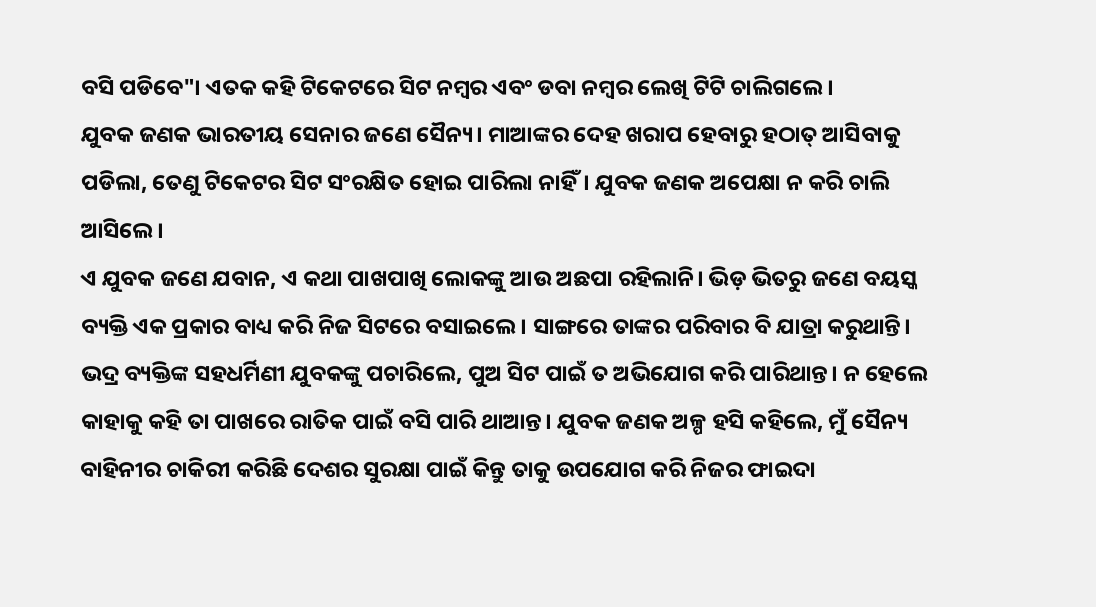ବସି ପଡିବେ"। ଏତକ କହି ଟିକେଟରେ ସିଟ ନମ୍ବର ଏବଂ ଡବା ନମ୍ବର ଲେଖି ଟିଟି ଚାଲିଗଲେ।
ଯୁବକ ଜଣକ ଭାରତୀୟ ସେନାର ଜଣେ ସୈନ୍ୟ। ମାଆଙ୍କର ଦେହ ଖରାପ ହେବାରୁ ହଠାତ୍ ଆସିବାକୁ ପଡିଲା, ତେଣୁ ଟିକେଟର ସିଟ ସଂରକ୍ଷିତ ହୋଇ ପାରିଲା ନାହିଁ। ଯୁବକ ଜଣକ ଅପେକ୍ଷା ନ କରି ଚାଲି ଆସିଲେ।
ଏ ଯୁବକ ଜଣେ ଯବାନ, ଏ କଥା ପାଖପାଖି ଲୋକଙ୍କୁ ଆଉ ଅଛପା ରହିଲାନି। ଭିଡ଼ ଭିତରୁ ଜଣେ ବୟସ୍କ ବ୍ୟକ୍ତି ଏକ ପ୍ରକାର ବାଧ୍ୟ କରି ନିଜ ସିଟରେ ବସାଇଲେ। ସାଙ୍ଗରେ ତାଙ୍କର ପରିବାର ବି ଯାତ୍ରା କରୁଥାନ୍ତି। ଭଦ୍ର ବ୍ୟକ୍ତିଙ୍କ ସହଧର୍ମିଣୀ ଯୁବକଙ୍କୁ ପଚାରିଲେ, ପୁଅ ସିଟ ପାଇଁ ତ ଅଭିଯୋଗ କରି ପାରିଥାନ୍ତ। ନ ହେଲେ କାହାକୁ କହି ତା ପାଖରେ ରାତିକ ପାଇଁ ବସି ପାରି ଥାଆନ୍ତ। ଯୁବକ ଜଣକ ଅଳ୍ପ ହସି କହିଲେ, ମୁଁ ସୈନ୍ୟ ବାହିନୀର ଚାକିରୀ କରିଛି ଦେଶର ସୁରକ୍ଷା ପାଇଁ କିନ୍ତୁ ତାକୁ ଉପଯୋଗ କରି ନିଜର ଫାଇଦା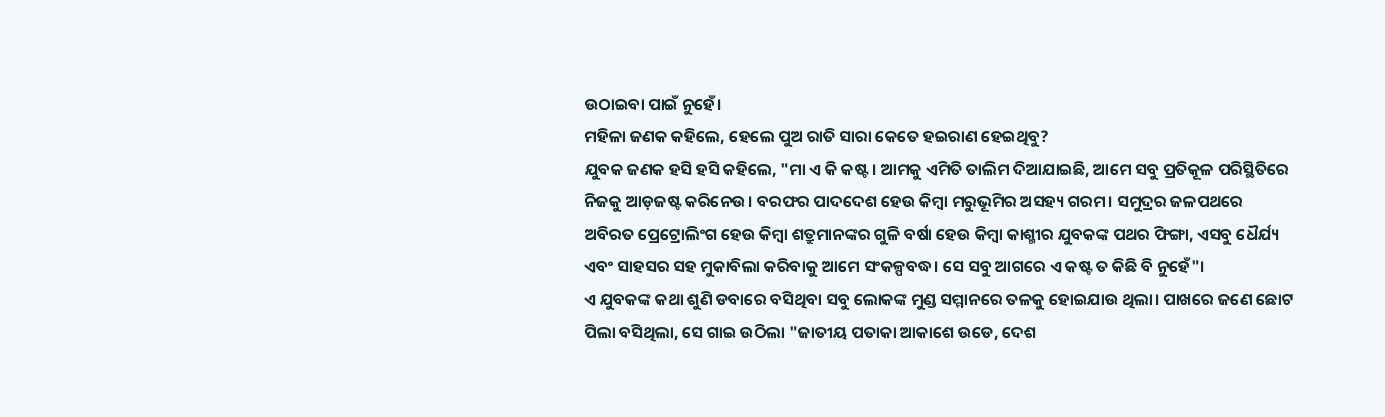ଉଠାଇବା ପାଇଁ ନୁହେଁ।
ମହିଳା ଜଣକ କହିଲେ, ହେଲେ ପୁଅ ରାତି ସାରା କେତେ ହଇରାଣ ହେଇଥିବୁ?
ଯୁବକ ଜଣକ ହସି ହସି କହିଲେ, "ମା ଏ କି କଷ୍ଟ। ଆମକୁ ଏମିତି ତାଲିମ ଦିଆଯାଇଛି, ଆମେ ସବୁ ପ୍ରତିକୂଳ ପରିସ୍ଥିତିରେ ନିଜକୁ ଆଡ଼ଜଷ୍ଟ କରିନେଉ। ବରଫର ପାଦଦେଶ ହେଉ କିମ୍ବା ମରୁଭୂମିର ଅସହ୍ୟ ଗରମ। ସମୁଦ୍ରର ଜଳପଥରେ ଅବିରତ ପ୍ରେଟ୍ରୋଲିଂଗ ହେଉ କିମ୍ବା ଶତ୍ରୁମାନଙ୍କର ଗୁଳି ବର୍ଷା ହେଉ କିମ୍ବା କାଶ୍ମୀର ଯୁବକଙ୍କ ପଥର ଫିଙ୍ଗା, ଏସବୁ ଧୈର୍ଯ୍ୟ ଏବଂ ସାହସର ସହ ମୁକାବିଲା କରିବାକୁ ଆମେ ସଂକଳ୍ପବଦ୍ଧ। ସେ ସବୁ ଆଗରେ ଏ କଷ୍ଟ ତ କିଛି ବି ନୁହେଁ"।
ଏ ଯୁବକଙ୍କ କଥା ଶୁଣି ଡବାରେ ବସିଥିବା ସବୁ ଲୋକଙ୍କ ମୁଣ୍ଡ ସମ୍ମାନରେ ତଳକୁ ହୋଇଯାଉ ଥିଲା। ପାଖରେ ଜଣେ ଛୋଟ ପିଲା ବସିଥିଲା, ସେ ଗାଇ ଉଠିଲା "ଜାତୀୟ ପତାକା ଆକାଶେ ଉଡେ, ଦେଶ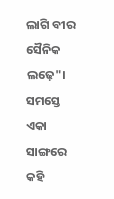ଲାଗି ବୀର ସୈନିକ ଲଢ଼େ"। ସମସ୍ତେ ଏକା ସାଙ୍ଗରେ କହି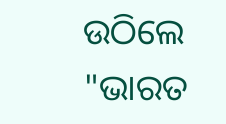ଉଠିଲେ "ଭାରତ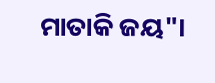ମାତାକି ଜୟ"।